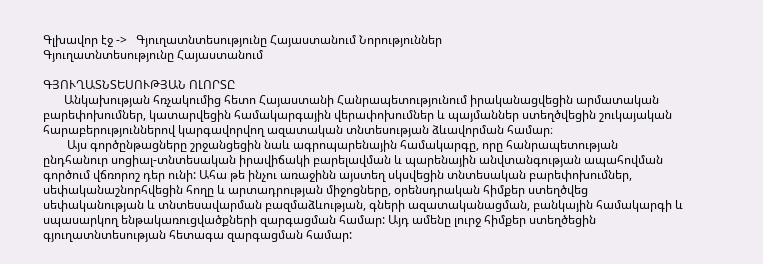Գլխավոր էջ ->   Գյուղատնտեսությունը Հայաստանում Նորություններ
Գյուղատնտեսությունը Հայաստանում

ԳՅՈՒՂԱՏՆՏԵՍՈՒԹՅԱՆ ՈԼՈՐՏԸ
       Անկախության հռչակումից հետո Հայաստանի Հանրապետությունում իրականացվեցին արմատական բարեփոխումներ, կատարվեցին համակարգային վերափոխումներ և պայմաններ ստեղծվեցին շուկայական հարաբերություններով կարգավորվող ազատական տնտեսության ձևավորման համար։
        Այս գործընթացները շրջանցեցին նաև ագրոպարենային համակարգը, որը հանրապետության ընդհանուր սոցիալ-տնտեսական իրավիճակի բարելավման և պարենային անվտանգության ապահովման գործում վճռորոշ դեր ունի: Ահա թե ինչու առաջինն այստեղ սկսվեցին տնտեսական բարեփոխումներ, սեփականաշնորհվեցին հողը և արտադրության միջոցները, օրենսդրական հիմքեր ստեղծվեց սեփականության և տնտեսավարման բազմաձևության, գների ազատականացման, բանկային համակարգի և սպասարկող ենթակառուցվածքների զարգացման համար: Այդ ամենը լուրջ հիմքեր ստեղծեցին գյուղատնտեսության հետագա զարգացման համար: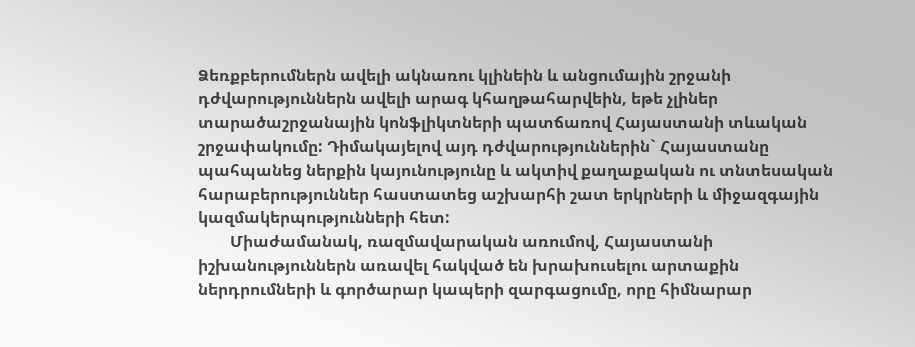Ձեռքբերումներն ավելի ակնառու կլինեին և անցումային շրջանի դժվարություններն ավելի արագ կհաղթահարվեին, եթե չլիներ տարածաշրջանային կոնֆլիկտների պատճառով Հայաստանի տևական շրջափակումը: Դիմակայելով այդ դժվարություններին` Հայաստանը պահպանեց ներքին կայունությունը և ակտիվ քաղաքական ու տնտեսական հարաբերություններ հաստատեց աշխարհի շատ երկրների և միջազգային կազմակերպությունների հետ:
        Միաժամանակ, ռազմավարական առումով, Հայաստանի իշխանություններն առավել հակված են խրախուսելու արտաքին ներդրումների և գործարար կապերի զարգացումը, որը հիմնարար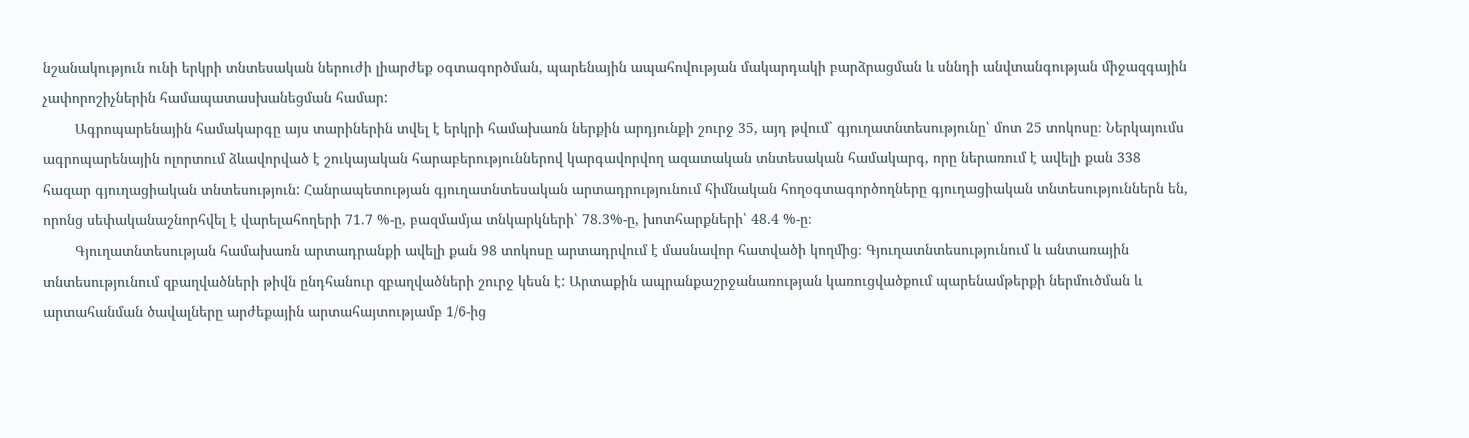նշանակություն ունի երկրի տնտեսական ներուժի լիարժեք օգտագործման, պարենային ապահովության մակարդակի բարձրացման և սննդի անվտանգության միջազգային չափորոշիչներին համապատասխանեցման համար:
        Ագրոպարենային համակարգը այս տարիներին տվել է երկրի համախառն ներքին արդյունքի շուրջ 35, այդ թվում` գյուղատնտեսությունը՝ մոտ 25 տոկոսը։ Ներկայումս ագրոպարենային ոլորտում ձևավորված է շուկայական հարաբերություններով կարգավորվող ազատական տնտեսական համակարգ, որը ներառում է ավելի քան 338 հազար գյուղացիական տնտեսություն: Հանրապետության գյուղատնտեսական արտադրությունում հիմնական հողօգտագործողները գյուղացիական տնտեսություններն են, որոնց սեփականաշնորհվել է վարելահողերի 71.7 %-ը, բազմամյա տնկարկների՝ 78.3%-ը, խոտհարքների՝ 48.4 %-ը։
        Գյուղատնտեսության համախառն արտադրանքի ավելի քան 98 տոկոսը արտադրվում է մասնավոր հատվածի կողմից։ Գյուղատնտեսությունում և անտառային տնտեսությունում զբաղվածների թիվն ընդհանուր զբաղվածների շուրջ կեսն է: Արտաքին ապրանքաշրջանառության կառուցվածքում պարենամթերքի ներմուծման և արտահանման ծավալները արժեքային արտահայտությամբ 1/6-ից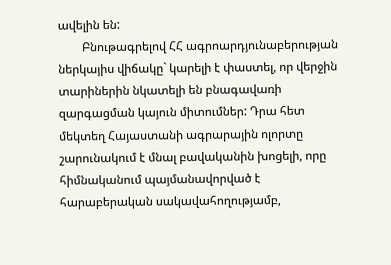ավելին են:
        Բնութագրելով ՀՀ ագրոարդյունաբերության ներկայիս վիճակը` կարելի է փաստել, որ վերջին տարիներին նկատելի են բնագավառի զարգացման կայուն միտումներ: Դրա հետ մեկտեղ Հայաստանի ագրարային ոլորտը շարունակում է մնալ բավականին խոցելի, որը հիմնականում պայմանավորված է հարաբերական սակավահողությամբ,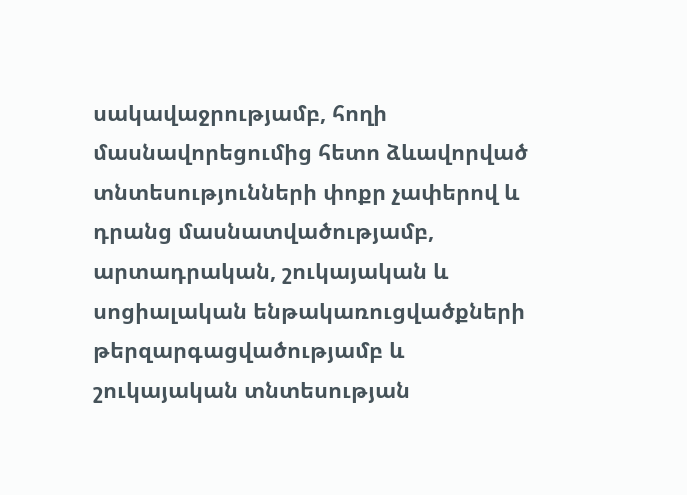սակավաջրությամբ, հողի մասնավորեցումից հետո ձևավորված տնտեսությունների փոքր չափերով և դրանց մասնատվածությամբ, արտադրական, շուկայական և սոցիալական ենթակառուցվածքների թերզարգացվածությամբ և շուկայական տնտեսության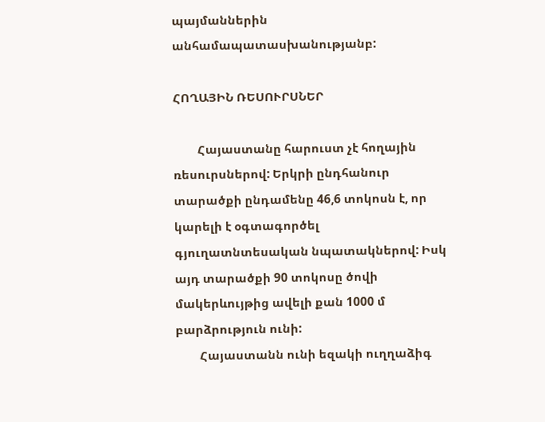պայմաններին անհամապատասխանությանբ:

ՀՈՂԱՅԻՆ ՌԵՍՈՒՐՍՆԵՐ

        Հայաստանը հարուստ չէ հողային ռեսուրսներով: Երկրի ընդհանուր տարածքի ընդամենը 46,6 տոկոսն է, որ կարելի է օգտագործել գյուղատնտեսական նպատակներով: Իսկ այդ տարածքի 90 տոկոսը ծովի մակերևույթից ավելի քան 1000 մ բարձրություն ունի:
        Հայաստանն ունի եզակի ուղղաձիգ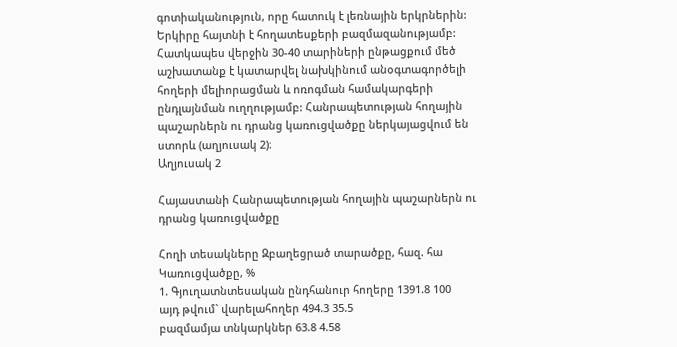գոտիականություն, որը հատուկ է լեռնային երկրներին: Երկիրը հայտնի է հողատեսքերի բազմազանությամբ: Հատկապես վերջին 30-40 տարիների ընթացքում մեծ աշխատանք է կատարվել նախկինում անօգտագործելի հողերի մելիորացման և ոռոգման համակարգերի ընդլայնման ուղղությամբ: Հանրապետության հողային պաշարներն ու դրանց կառուցվածքը ներկայացվում են ստորև (աղյուսակ 2)։
Աղյուսակ 2

Հայաստանի Հանրապետության հողային պաշարներն ու դրանց կառուցվածքը

Հողի տեսակները Զբաղեցրած տարածքը, հազ. հա Կառուցվածքը, %
1. Գյուղատնտեսական ընդհանուր հողերը 1391.8 100
այդ թվում` վարելահողեր 494.3 35.5
բազմամյա տնկարկներ 63.8 4.58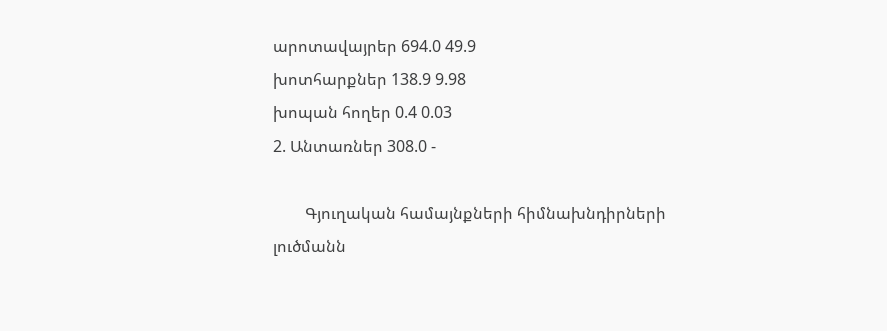արոտավայրեր 694.0 49.9
խոտհարքներ 138.9 9.98
խոպան հողեր 0.4 0.03
2. Անտառներ 308.0 -

        Գյուղական համայնքների հիմնախնդիրների լուծմանն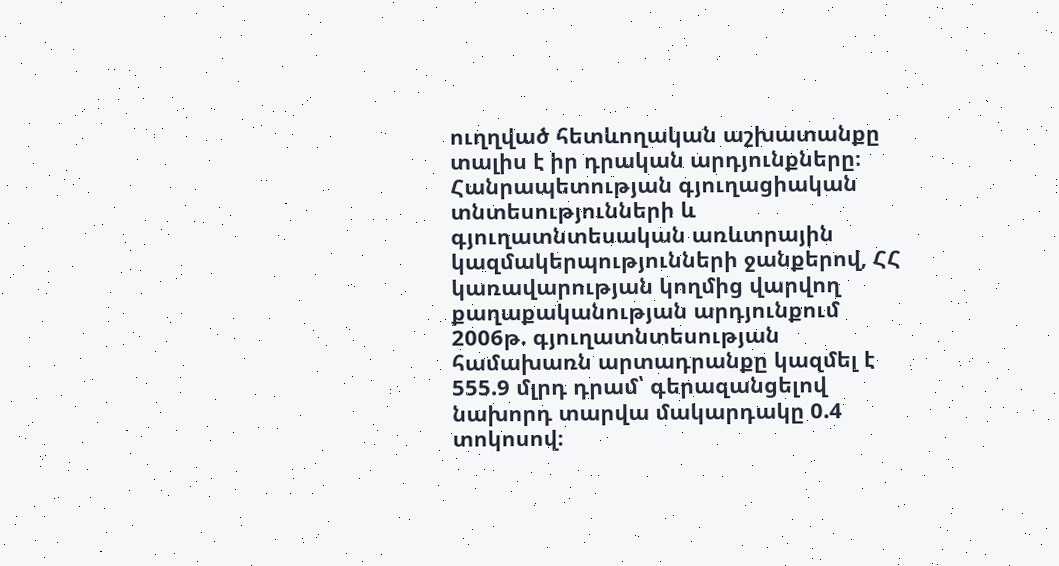ուղղված հետևողական աշխատանքը տալիս է իր դրական արդյունքները։ Հանրապետության գյուղացիական տնտեսությունների և գյուղատնտեսական առևտրային կազմակերպությունների ջանքերով, ՀՀ կառավարության կողմից վարվող քաղաքականության արդյունքում 2006թ. գյուղատնտեսության համախառն արտադրանքը կազմել է 555.9 մլրդ դրամ՝ գերազանցելով նախորդ տարվա մակարդակը 0.4 տոկոսով։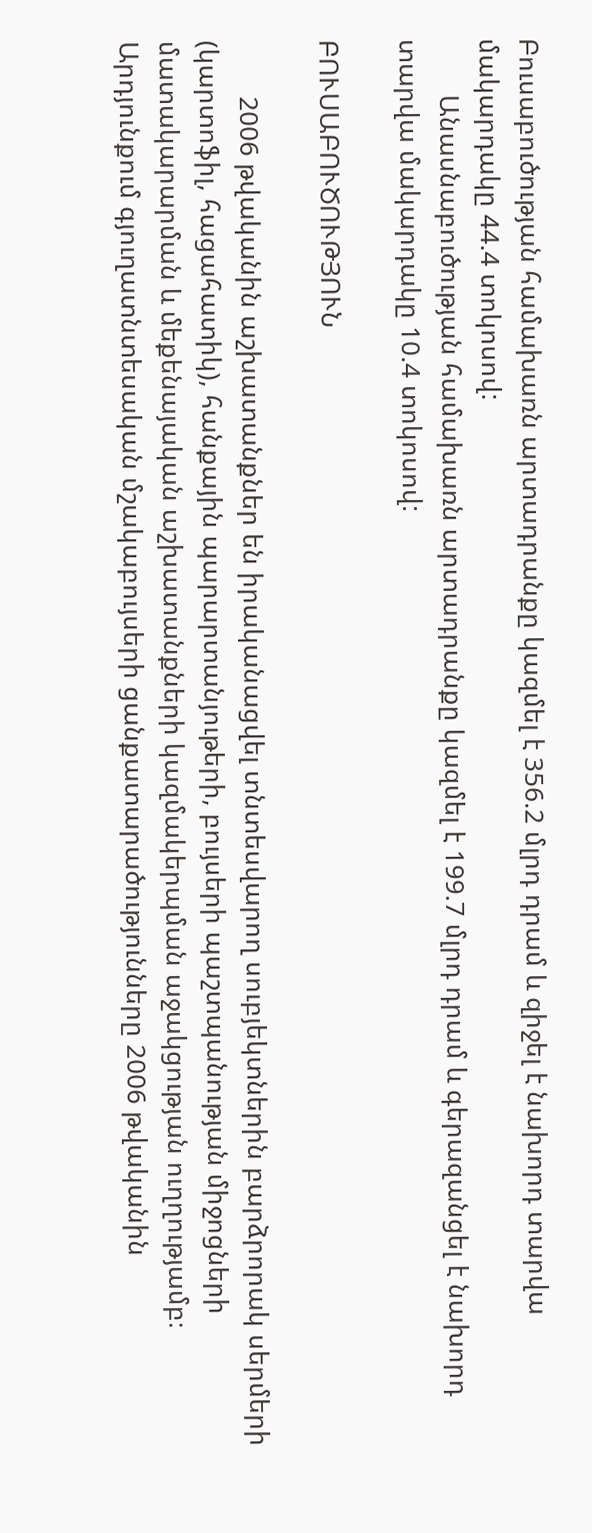Բուսաբուծության համախառն արտադրանքը կազմել է 356.2 մլրդ դրամ և զիջել է նախորդ տարվա մակարդակը 44.4 տոկոսով:
        Անասնաբուծության համախառն արտադրանքը կազմել է 199.7 մլրդ դրամ և գերազանցել է նախորդ տարվա մակարդակը 10.4 տոկոսով:

ԲՈՒՍԱԲՈՒԾՈՒԹՅՈՒՆ

        2006 թվականին աշխատանքներ են իրականացվել տնտեսվարող սուբյեկտներին բարձրորակ սերմերի (կարտոֆիլ, հացահատիկ), հանքային պարարտանյութերի, բույսերի պաշտպանության միջոցների մատակարարման և մեքենայական աշխատանքների կազմակերպման աջակցության ուղղությամբ։ Արդյունքում գյուղատնտեսական մշակաբույսերի ցանքատարածությունները 2006 թվականին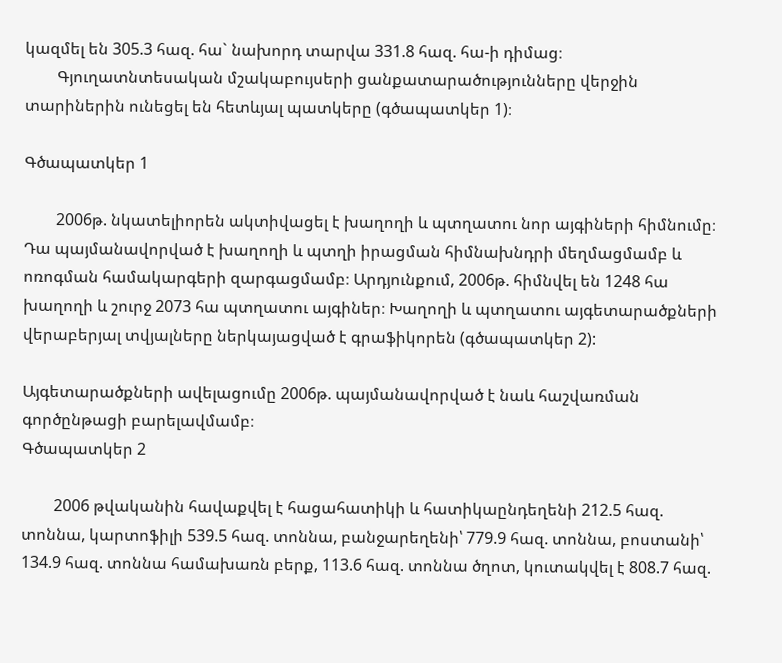կազմել են 305.3 հազ. հա` նախորդ տարվա 331.8 հազ. հա-ի դիմաց։
        Գյուղատնտեսական մշակաբույսերի ցանքատարածությունները վերջին տարիներին ունեցել են հետևյալ պատկերը (գծապատկեր 1)։

Գծապատկեր 1

        2006թ. նկատելիորեն ակտիվացել է խաղողի և պտղատու նոր այգիների հիմնումը։ Դա պայմանավորված է խաղողի և պտղի իրացման հիմնախնդրի մեղմացմամբ և ոռոգման համակարգերի զարգացմամբ։ Արդյունքում, 2006թ. հիմնվել են 1248 հա խաղողի և շուրջ 2073 հա պտղատու այգիներ։ Խաղողի և պտղատու այգետարածքների վերաբերյալ տվյալները ներկայացված է գրաֆիկորեն (գծապատկեր 2):

Այգետարածքների ավելացումը 2006թ. պայմանավորված է նաև հաշվառման գործընթացի բարելավմամբ։
Գծապատկեր 2

        2006 թվականին հավաքվել է հացահատիկի և հատիկաընդեղենի 212.5 հազ. տոննա, կարտոֆիլի 539.5 հազ. տոննա, բանջարեղենի՝ 779.9 հազ. տոննա, բոստանի՝ 134.9 հազ. տոննա համախառն բերք, 113.6 հազ. տոննա ծղոտ, կուտակվել է 808.7 հազ.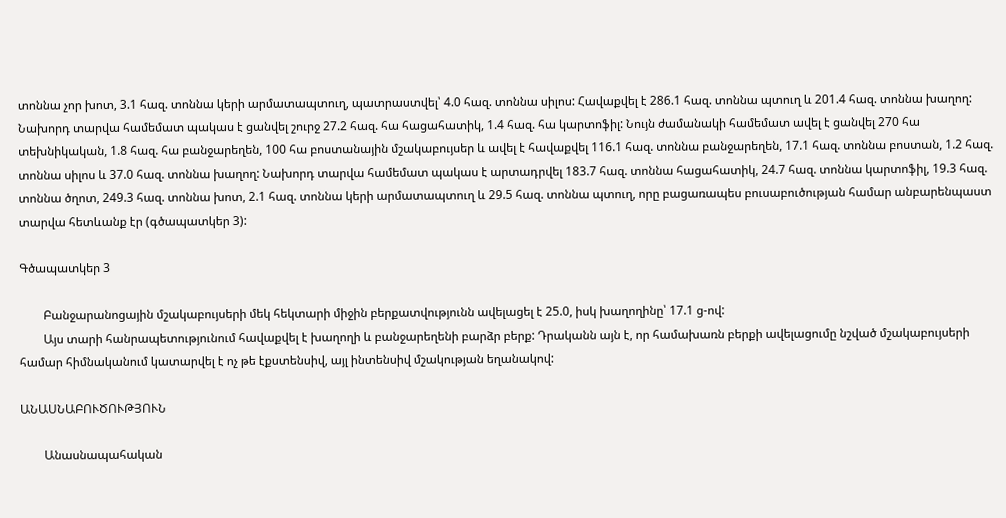տոննա չոր խոտ, 3.1 հազ. տոննա կերի արմատապտուղ, պատրաստվել՝ 4.0 հազ. տոննա սիլոս: Հավաքվել է 286.1 հազ. տոննա պտուղ և 201.4 հազ. տոննա խաղող: Նախորդ տարվա համեմատ պակաս է ցանվել շուրջ 27.2 հազ. հա հացահատիկ, 1.4 հազ. հա կարտոֆիլ: Նույն ժամանակի համեմատ ավել է ցանվել 270 հա տեխնիկական, 1.8 հազ. հա բանջարեղեն, 100 հա բոստանային մշակաբույսեր և ավել է հավաքվել 116.1 հազ. տոննա բանջարեղեն, 17.1 հազ. տոննա բոստան, 1.2 հազ. տոննա սիլոս և 37.0 հազ. տոննա խաղող: Նախորդ տարվա համեմատ պակաս է արտադրվել 183.7 հազ. տոննա հացահատիկ, 24.7 հազ. տոննա կարտոֆիլ, 19.3 հազ. տոննա ծղոտ, 249.3 հազ. տոննա խոտ, 2.1 հազ. տոննա կերի արմատապտուղ և 29.5 հազ. տոննա պտուղ, որը բացառապես բուսաբուծության համար անբարենպաստ տարվա հետևանք էր (գծապատկեր 3):

Գծապատկեր 3

        Բանջարանոցային մշակաբույսերի մեկ հեկտարի միջին բերքատվությունն ավելացել է 25.0, իսկ խաղողինը՝ 17.1 ց-ով:
        Այս տարի հանրապետությունում հավաքվել է խաղողի և բանջարեղենի բարձր բերք: Դրականն այն է, որ համախառն բերքի ավելացումը նշված մշակաբույսերի համար հիմնականում կատարվել է ոչ թե էքստենսիվ, այլ ինտենսիվ մշակության եղանակով:

ԱՆԱՍՆԱԲՈՒԾՈՒԹՅՈՒՆ

        Անասնապահական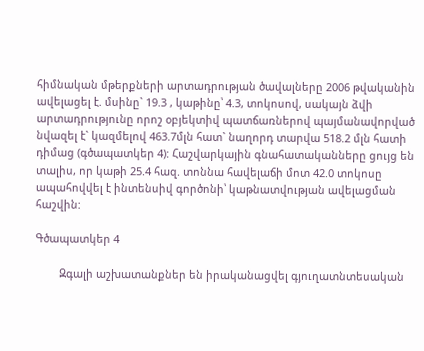հիմնական մթերքների արտադրության ծավալները 2006 թվականին ավելացել է. մսինը` 19.3 , կաթինը՝ 4.3, տոկոսով, սակայն ձվի արտադրությունը որոշ օբյեկտիվ պատճառներով պայմանավորված նվազել է` կազմելով 463.7մլն հատ` նաղորդ տարվա 518.2 մլն հատի դիմաց (գծապատկեր 4): Հաշվարկային գնահատականները ցույց են տալիս, որ կաթի 25.4 հազ. տոննա հավելաճի մոտ 42.0 տոկոսը ապահովվել է ինտենսիվ գործոնի՝ կաթնատվության ավելացման հաշվին:

Գծապատկեր 4

        Զգալի աշխատանքներ են իրականացվել գյուղատնտեսական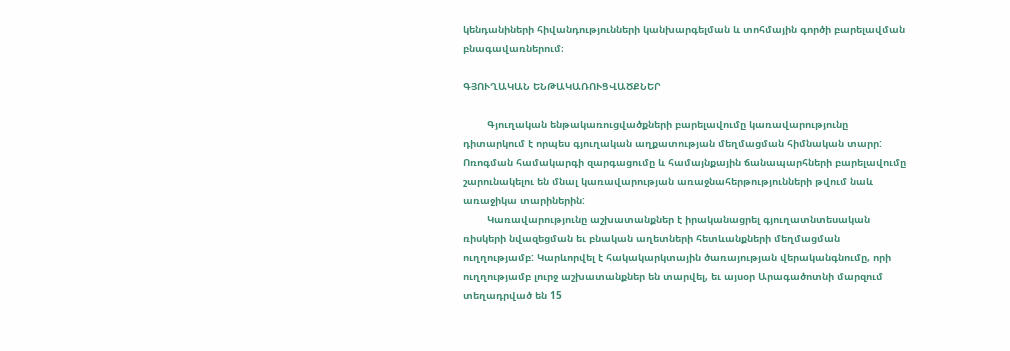կենդանիների հիվանդությունների կանխարգելման և տոհմային գործի բարելավման բնագավառներում։

ԳՅՈՒՂԱԿԱՆ ԵՆԹԱԿԱՌՈՒՑՎԱԾՔՆԵՐ

        Գյուղական ենթակառուցվածքների բարելավումը կառավարությունը դիտարկում է որպես գյուղական աղքատության մեղմացման հիմնական տարր: Ոռոգման համակարգի զարգացումը և համայնքային ճանապարհների բարելավումը շարունակելու են մնալ կառավարության առաջնահերթությունների թվում նաև առաջիկա տարիներին:
        Կառավարությունը աշխատանքներ է իրականացրել գյուղատնտեսական ռիսկերի նվազեցման եւ բնական աղետների հետևանքների մեղմացման ուղղությամբ: Կարևորվել է հակակարկտային ծառայության վերականգնումը, որի ուղղությամբ լուրջ աշխատանքներ են տարվել, եւ այսօր Արագածոտնի մարզում տեղադրված են 15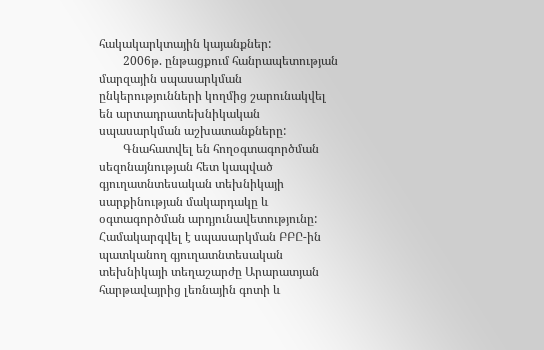հակակարկտային կայանքներ:
        2006թ. ընթացքում հանրապետության մարզային սպասարկման ընկերությունների կողմից շարունակվել են արտադրատեխնիկական սպասարկման աշխատանքները:
        Գնահատվել են հողօգտագործման սեզոնայնության հետ կապված գյուղատնտեսական տեխնիկայի սարքինության մակարդակը և օգտագործման արդյունավետությունը: Համակարգվել է սպասարկման ԲԲԸ-ին պատկանող գյուղատնտեսական տեխնիկայի տեղաշարժը Արարատյան հարթավայրից լեռնային գոտի և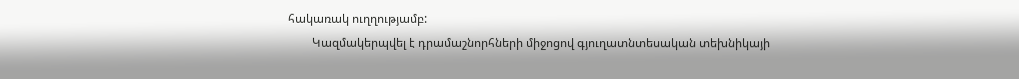հակառակ ուղղությամբ:
        Կազմակերպվել է դրամաշնորհների միջոցով գյուղատնտեսական տեխնիկայի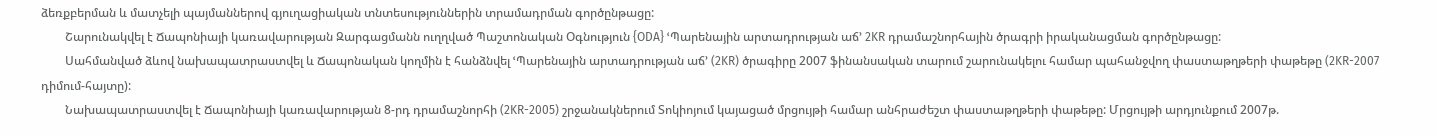ձեռքբերման և մատչելի պայմաններով գյուղացիական տնտեսություններին տրամադրման գործընթացը:
        Շարունակվել է Ճապոնիայի կառավարության Զարգացմանն ուղղված Պաշտոնական Օգնություն {ODA} ՙՊարենային արտադրության աճ՚ 2KR դրամաշնորհային ծրագրի իրականացման գործընթացը:
        Սահմանված ձևով նախապատրաստվել և Ճապոնական կողմին է հանձնվել ՙՊարենային արտադրության աճ՚ (2KR) ծրագիրը 2007 ֆինանսական տարում շարունակելու համար պահանջվող փաստաթղթերի փաթեթը (2KR-2007 դիմում-հայտը):
        Նախապատրաստվել է Ճապոնիայի կառավարության 8-րդ դրամաշնորհի (2KR-2005) շրջանակներում Տոկիոյում կայացած մրցույթի համար անհրաժեշտ փաստաթղթերի փաթեթը: Մրցույթի արդյունքում 2007թ.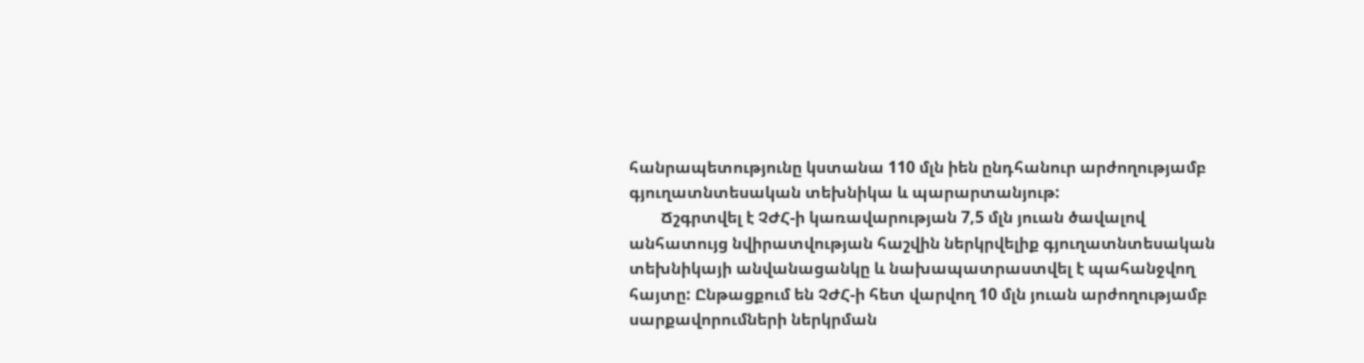հանրապետությունը կստանա 110 մլն իեն ընդհանուր արժողությամբ գյուղատնտեսական տեխնիկա և պարարտանյութ:
        Ճշգրտվել է ՉԺՀ-ի կառավարության 7,5 մլն յուան ծավալով անհատույց նվիրատվության հաշվին ներկրվելիք գյուղատնտեսական տեխնիկայի անվանացանկը և նախապատրաստվել է պահանջվող հայտը: Ընթացքում են ՉԺՀ-ի հետ վարվող 10 մլն յուան արժողությամբ սարքավորումների ներկրման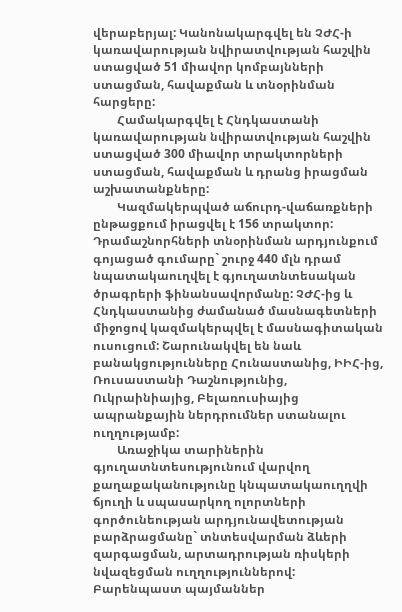վերաբերյալ: Կանոնակարգվել են ՉԺՀ-ի կառավարության նվիրատվության հաշվին ստացված 51 միավոր կոմբայնների ստացման, հավաքման և տնօրինման հարցերը:
        Համակարգվել է Հնդկաստանի կառավարության նվիրատվության հաշվին ստացված 300 միավոր տրակտորների ստացման, հավաքման և դրանց իրացման աշխատանքները:
        Կազմակերպված աճուրդ-վաճառքների ընթացքում իրացվել է 156 տրակտոր: Դրամաշնորհների տնօրինման արդյունքում գոյացած գումարը` շուրջ 440 մլն դրամ նպատակաուղվել է գյուղատնտեսական ծրագրերի ֆինանսավորմանը: ՉԺՀ-ից և Հնդկաստանից ժամանած մասնագետների միջոցով կազմակերպվել է մասնագիտական ուսուցում: Շարունակվել են նաև բանակցությունները Հունաստանից, ԻԻՀ-ից, Ռուսաստանի Դաշնությունից, Ուկրաինիայից, Բելառուսիայից ապրանքային ներդրումներ ստանալու ուղղությամբ:
        Առաջիկա տարիներին գյուղատնտեսությունում վարվող քաղաքականությունը կնպատակաուղղվի ճյուղի և սպասարկող ոլորտների գործունեության արդյունավետության բարձրացմանը` տնտեսվարման ձևերի զարգացման, արտադրության ռիսկերի նվազեցման ուղղություններով: Բարենպաստ պայմաններ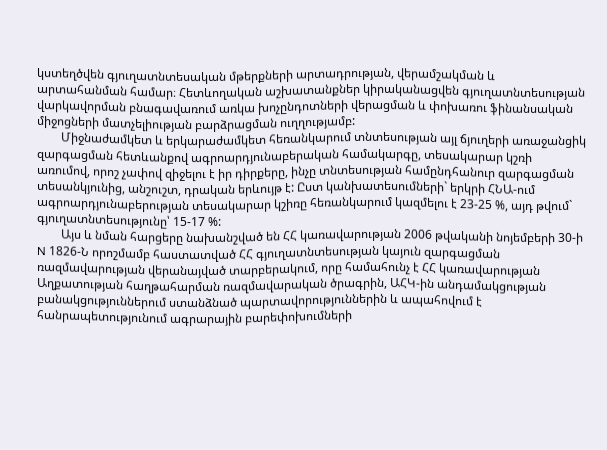կստեղծվեն գյուղատնտեսական մթերքների արտադրության, վերամշակման և արտահանման համար։ Հետևողական աշխատանքներ կիրականացվեն գյուղատնտեսության վարկավորման բնագավառում առկա խոչընդոտների վերացման և փոխառու ֆինանսական միջոցների մատչելիության բարձրացման ուղղությամբ:
        Միջնաժամկետ և երկարաժամկետ հեռանկարում տնտեսության այլ ճյուղերի առաջանցիկ զարգացման հետևանքով ագրոարդյունաբերական համակարգը, տեսակարար կշռի առումով, որոշ չափով զիջելու է իր դիրքերը, ինչը տնտեսության համընդհանուր զարգացման տեսանկյունից, անշուշտ, դրական երևույթ է: Ըստ կանխատեսումների` երկրի ՀՆԱ-ում ագրոարդյունաբերության տեսակարար կշիռը հեռանկարում կազմելու է 23-25 %, այդ թվում` գյուղատնտեսությունը՝ 15-17 %:
        Այս և նման հարցերը նախանշված են ՀՀ կառավարության 2006 թվականի նոյեմբերի 30-ի N 1826-Ն որոշմամբ հաստատված ՀՀ գյուղատնտեսության կայուն զարգացման ռազմավարության վերանայված տարբերակում, որը համահունչ է ՀՀ կառավարության Աղքատության հաղթահարման ռազմավարական ծրագրին, ԱՀԿ-ին անդամակցության բանակցություններում ստանձնած պարտավորություններին և ապահովում է հանրապետությունում ագրարային բարեփոխումների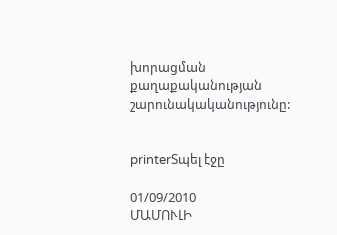խորացման քաղաքականության շարունակականությունը:


printerՏպել էջը

01/09/2010
ՄԱՄՈՒԼԻ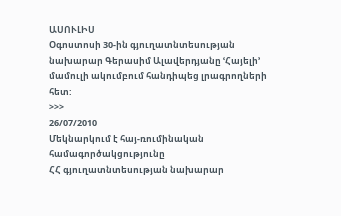ԱՍՈՒԼԻՍ
Օգոստոսի 30-ին գյուղատնտեսության նախարար Գերասիմ Ալավերդյանը ՙՀայելի՚ մամուլի ակումբում հանդիպեց լրագրողների հետ:
>>>
26/07/2010
Մեկնարկում է հայ-ռումինական համագործակցությունը
ՀՀ գյուղատնտեսության նախարար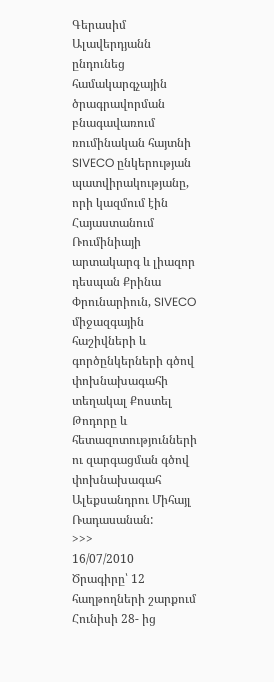Գերասիմ Ալավերդյանն ընդունեց համակարգչային ծրագրավորման բնագավառում ռումինական հայտնի SIVECO ընկերության պատվիրակությանը, որի կազմում էին Հայաստանում Ռումինիայի արտակարգ և լիազոր դեսպան Քրինա Փրունարիուն, SIVECO միջազգային հաշիվների և գործընկերների գծով փոխնախագահի տեղակալ Քոստել Թոդորը և հետազոտությունների ու զարգացման գծով փոխնախագահ Ալեքսանդրու Միհայլ Ռադասանան:
>>>
16/07/2010
Ծրագիրը՝ 12 հաղթողների շարքում
Հունիսի 28- ից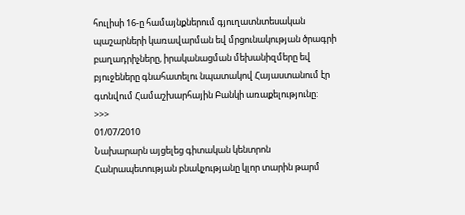հուլիսի 16-ը համայնքներում գյուղատնտեսական պաշարների կառավարման եվ մրցունակության ծրագրի բաղադրիչները, իրականացման մեխանիզմերը եվ բյուջեները գնահատելու նպատակով Հայաստանում էր գտնվում Համաշխարհային Բանկի առաքելությունը:
>>>
01/07/2010
Նախարարն այցելեց գիտական կենտրոն
Հանրապետության բնակչությանը կլոր տարին թարմ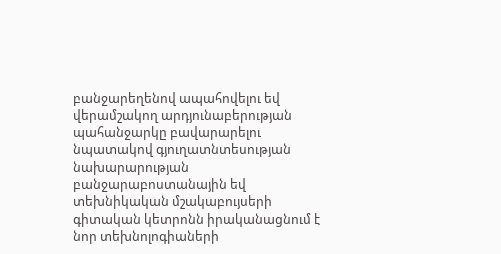բանջարեղենով ապահովելու եվ վերամշակող արդյունաբերության պահանջարկը բավարարելու նպատակով գյուղատնտեսության նախարարության բանջարաբոստանային եվ տեխնիկական մշակաբույսերի գիտական կետրոնն իրականացնում է նոր տեխնոլոգիաների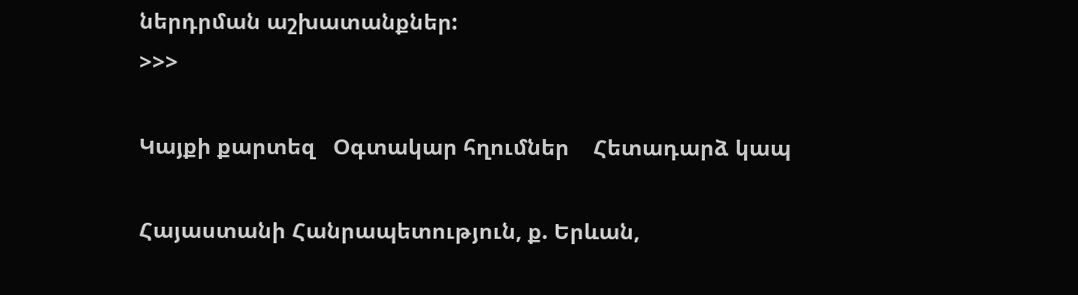ներդրման աշխատանքներ:
>>>

Կայքի քարտեզ   Օգտակար հղումներ    Հետադարձ կապ

Հայաստանի Հանրապետություն, ք. Երևան,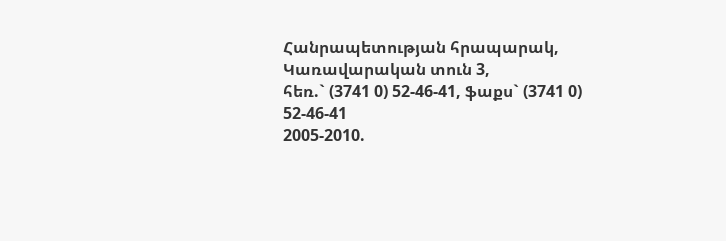Հանրապետության հրապարակ, Կառավարական տուն 3,
հեռ.` (3741 0) 52-46-41, ֆաքս` (3741 0) 52-46-41
2005-2010.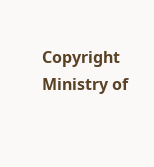Copyright Ministry of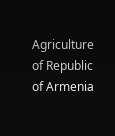Agriculture of Republic of Armenia